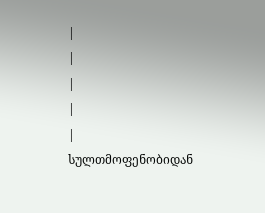|
|
|
|
|
სულთმოფენობიდან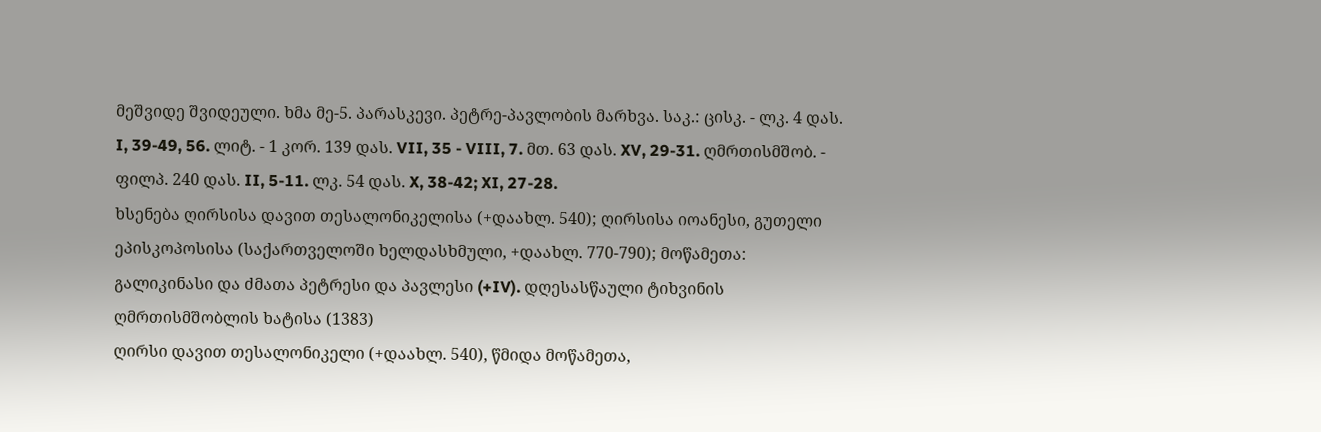მეშვიდე შვიდეული. ხმა მე-5. პარასკევი. პეტრე-პავლობის მარხვა. საკ.: ცისკ. - ლკ. 4 დას. I, 39-49, 56. ლიტ. - 1 კორ. 139 დას. VII, 35 - VIII, 7. მთ. 63 დას. XV, 29-31. ღმრთისმშობ. - ფილპ. 240 დას. II, 5-11. ლკ. 54 დას. X, 38-42; XI, 27-28.
ხსენება ღირსისა დავით თესალონიკელისა (+დაახლ. 540); ღირსისა იოანესი, გუთელი ეპისკოპოსისა (საქართველოში ხელდასხმული, +დაახლ. 770-790); მოწამეთა: გალიკინასი და ძმათა პეტრესი და პავლესი (+IV). დღესასწაული ტიხვინის ღმრთისმშობლის ხატისა (1383)
ღირსი დავით თესალონიკელი (+დაახლ. 540), წმიდა მოწამეთა,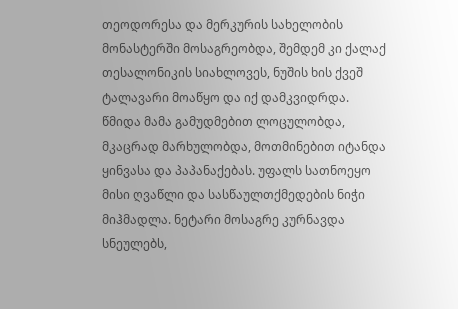თეოდორესა და მერკურის სახელობის მონასტერში მოსაგრეობდა, შემდემ კი ქალაქ თესალონიკის სიახლოვეს, ნუშის ხის ქვეშ ტალავარი მოაწყო და იქ დამკვიდრდა. წმიდა მამა გამუდმებით ლოცულობდა, მკაცრად მარხულობდა, მოთმინებით იტანდა ყინვასა და პაპანაქებას. უფალს სათნოეყო მისი ღვაწლი და სასწაულთქმედების ნიჭი მიჰმადლა. ნეტარი მოსაგრე კურნავდა სნეულებს,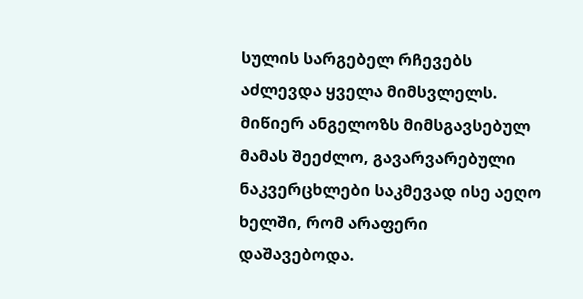სულის სარგებელ რჩევებს აძლევდა ყველა მიმსვლელს. მიწიერ ანგელოზს მიმსგავსებულ მამას შეეძლო, გავარვარებული ნაკვერცხლები საკმევად ისე აეღო ხელში, რომ არაფერი დაშავებოდა.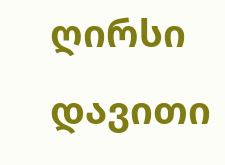ღირსი დავითი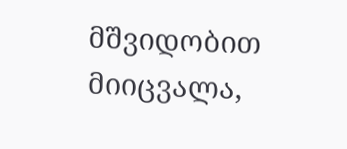მშვიდობით მიიცვალა,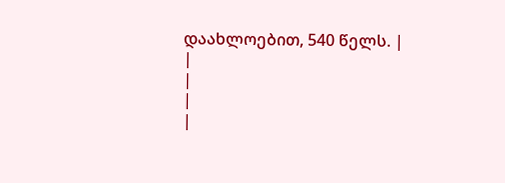დაახლოებით, 540 წელს. |
|
|
|
|